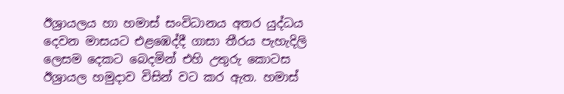ඊශ්‍රායලය හා හමාස් සංවිධානය අතර යුද්ධය දෙවන මාසයට එළඹෙද්දී ගාසා තීරය පැහැදිලි ලෙසම දෙකට බෙදමින් එහි උතුරු කොටස ඊශ්‍රායල හමුදාව විසින් වට කර ඇත. හමාස්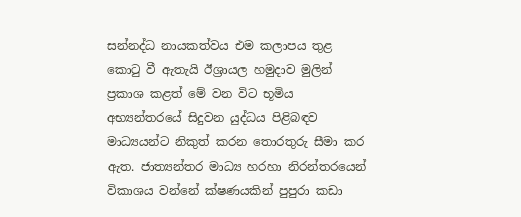සන්නද්ධ නායකත්වය එම කලාපය තුළ කොටු වී ඇතැයි ඊශ්‍රායල හමුදාව මුලින් ප්‍රකාශ කළත් මේ වන විට භූමිය අභ්‍යන්තරයේ සිදුවන යුද්ධය පිළිබඳව මාධ්‍යයන්ට නිකුත් කරන තොරතුරු සීමා කර ඇත. ජාත්‍යන්තර මාධ්‍ය හරහා නිරන්තරයෙන් විකාශය වන්නේ ක්ෂණයකින් පුපුරා කඩා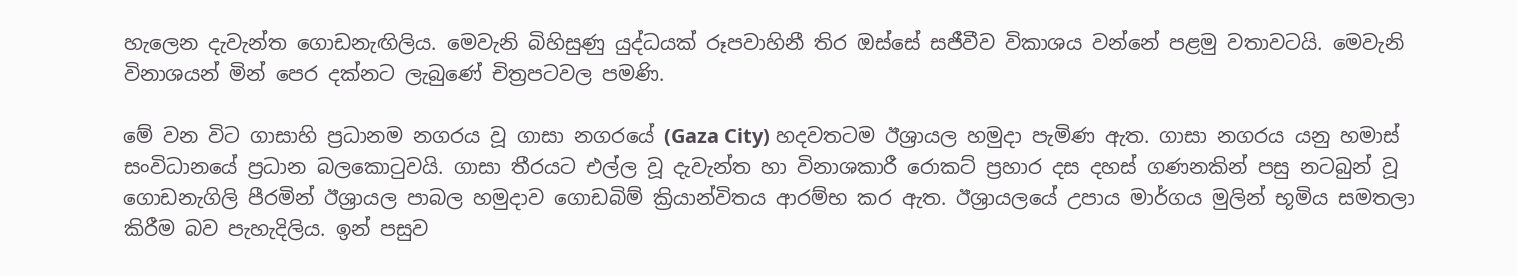හැලෙන දැවැන්ත ගොඩනැඟිලිය. මෙවැනි බිහිසුණු යුද්ධයක් රූපවාහිනී තිර ඔස්සේ සජීවීව විකාශය වන්නේ පළමු වතාවටයි. මෙවැනි විනාශයන් මින් පෙර දක්නට ලැබුණේ චිත්‍රපටවල පමණි.

මේ වන විට ගාසාහි ප්‍රධානම නගරය වූ ගාසා නගරයේ (Gaza City) හදවතටම ඊශ්‍රායල හමුදා පැමිණ ඇත. ගාසා නගරය යනු හමාස් සංවිධානයේ ප්‍රධාන බලකොටුවයි. ගාසා තීරයට එල්ල වූ දැවැන්ත හා විනාශකාරී රොකට් ප්‍රහාර දස දහස් ගණනකින් පසු නටබුන් වූ ගොඩනැගිලි පීරමින් ඊශ්‍රායල පාබල හමුදාව ගොඩබිම් ක්‍රියාන්විතය ආරම්භ කර ඇත. ඊශ්‍රායලයේ උපාය මාර්ගය මුලින් භූමිය සමතලා කිරීම බව පැහැදිලිය. ඉන් පසුව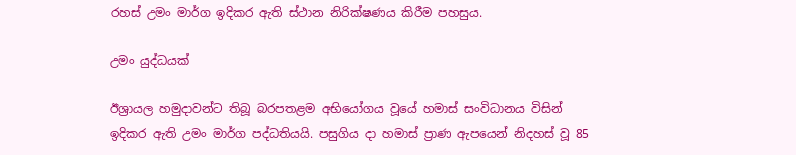රහස් උමං මාර්ග ඉදිකර ඇති ස්ථාන නිරික්ෂණය කිරීම පහසුය.

උමං යුද්ධයක්

ඊශ්‍රායල හමුදාවන්ට තිබූ බරපතළම අභියෝගය වූයේ හමාස් සංවිධානය විසින් ඉදිකර ඇති උමං මාර්ග පද්ධතියයි. පසුගිය දා හමාස් ප්‍රාණ ඇපයෙන් නිදහස් වූ 85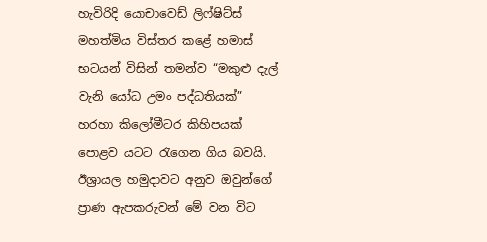හැවිරිදි යොචාවෙඩ් ලිෆ්ෂිට්ස් මහත්මිය විස්තර කළේ හමාස් භටයන් විසින් තමන්ව “මකුළු දැල් වැනි යෝධ උමං පද්ධතියක්” හරහා කිලෝමීටර කිහිපයක් පොළව යටට රැගෙන ගිය බවයි. ඊශ්‍රායල හමුදාවට අනුව ඔවුන්ගේ ප්‍රාණ ඇපකරුවන් මේ වන විට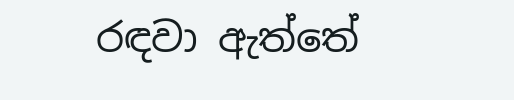රඳවා ඇත්තේ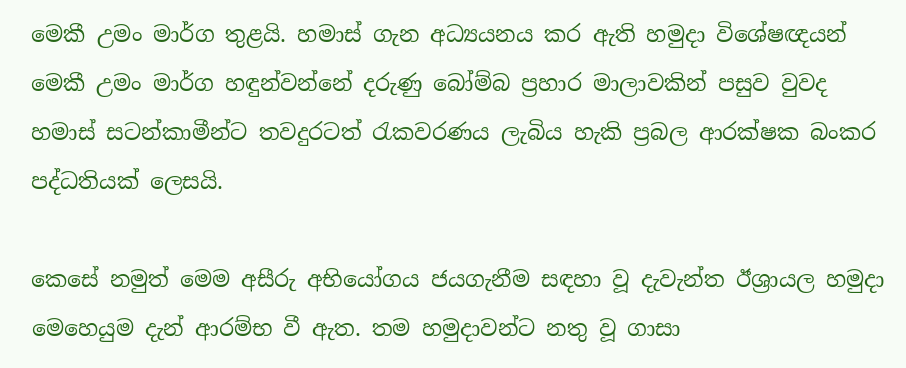මෙකී උමං මාර්ග තුළයි. හමාස් ගැන අධ්‍යයනය කර ඇති හමුදා විශේෂඥයන් මෙකී උමං මාර්ග හඳුන්වන්නේ දරුණු බෝම්බ ප්‍රහාර මාලාවකින් පසුව වුවද හමාස් සටන්කාමීන්ට තවදුරටත් රැකවරණය ලැබිය හැකි ප්‍රබල ආරක්ෂක බංකර පද්ධතියක් ලෙසයි.

කෙසේ නමුත් මෙම අසීරු අභියෝගය ජයගැනීම සඳහා වූ දැවැන්ත ඊශ්‍රායල හමුදා මෙහෙයුම දැන් ආරම්භ වී ඇත. තම හමුදාවන්ට නතු වූ ගාසා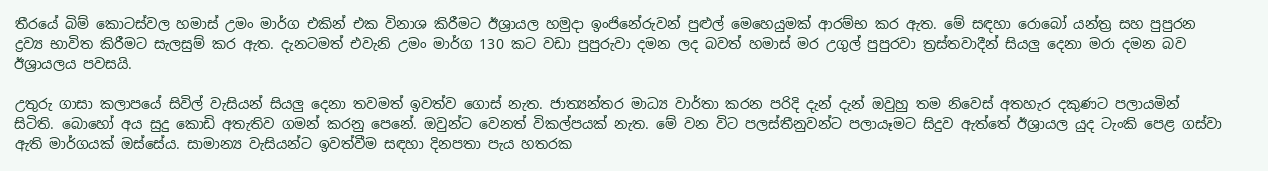තීරයේ බිම් කොටස්වල හමාස් උමං මාර්ග එකින් එක විනාශ කිරීමට ඊශ්‍රායල හමුදා ඉංජිනේරුවන් පුළුල් මෙහෙයුමක් ආරම්භ කර ඇත. මේ සඳහා රොබෝ යන්ත්‍ර සහ පුපුරන ද්‍රව්‍ය භාවිත කිරීමට සැලසුම් කර ඇත. දැනටමත් එවැනි උමං මාර්ග 130 කට වඩා පුපුරුවා දමන ලද බවත් හමාස් මර උගුල් පුපුරවා ත්‍රස්තවාදීන් සියලු දෙනා මරා දමන බව ඊශ්‍රායලය පවසයි.

උතුරු ගාසා කලාපයේ සිවිල් වැසියන් සියලු දෙනා තවමත් ඉවත්ව ගොස් නැත. ජාත්‍යන්තර මාධ්‍ය වාර්තා කරන පරිදි දැන් දැන් ඔවුහු තම නිවෙස් අතහැර දකුණට පලායමින් සිටිති. බොහෝ අය සුදු කොඩි අතැතිව ගමන් කරනු පෙනේ. ඔවුන්ට වෙනත් විකල්පයක් නැත. මේ වන විට පලස්තීනුවන්ට පලායෑමට සිදුව ඇත්තේ ඊශ්‍රායල යුද ටැංකි පෙළ ගස්වා ඇති මාර්ගයක් ඔස්සේය. සාමාන්‍ය වැසියන්ට ඉවත්වීම සඳහා දිනපතා පැය හතරක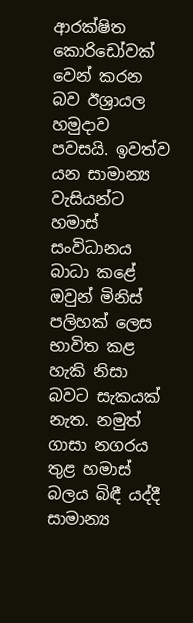ආරක්ෂිත කොරිඩෝවක් වෙන් කරන බව ඊශ්‍රායල හමුදාව පවසයි. ඉවත්ව යන සාමාන්‍ය වැසියන්ට හමාස් සංවිධානය බාධා කළේ ඔවුන් මිනිස් පලිහක් ලෙස භාවිත කළ හැකි නිසා බවට සැකයක් නැත. නමුත් ගාසා නගරය තුළ හමාස් බලය බිඳී යද්දී සාමාන්‍ය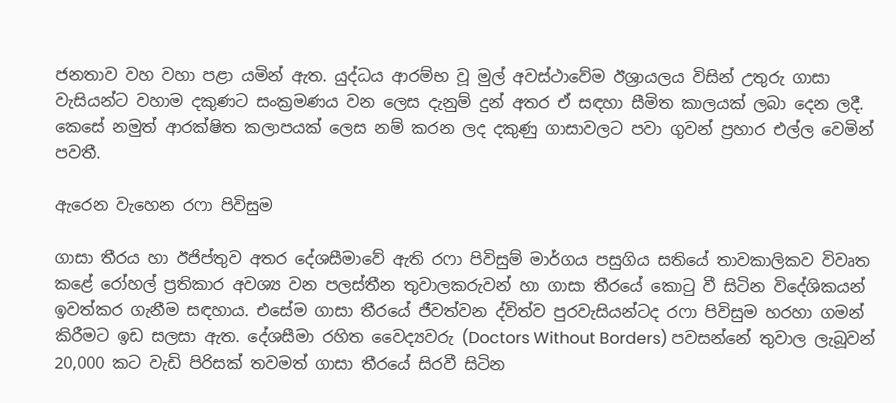ජනතාව වහ වහා පළා යමින් ඇත. යුද්ධය ආරම්භ වූ මුල් අවස්ථාවේම ඊශ්‍රායලය විසින් උතුරු ගාසා වැසියන්ට වහාම දකුණට සංක්‍රමණය වන ලෙස දැනුම් දුන් අතර ඒ සඳහා සීමිත කාලයක් ලබා දෙන ලදී. කෙසේ නමුත් ආරක්ෂිත කලාපයක් ලෙස නම් කරන ලද දකුණු ගාසාවලට පවා ගුවන් ප්‍රහාර එල්ල වෙමින් පවතී.

ඇරෙන වැහෙන රෆා පිවිසුම

ගාසා තීරය හා ඊජිප්තුව අතර දේශසීමාවේ ඇති රෆා පිවිසුම් මාර්ගය පසුගිය සතියේ තාවකාලිකව විවෘත කළේ රෝහල් ප්‍රතිකාර අවශ්‍ය වන පලස්තීන තුවාලකරුවන් හා ගාසා තීරයේ කොටු වී සිටින විදේශිකයන් ඉවත්කර ගැනීම සඳහාය. එසේම ගාසා තීරයේ ජීවත්වන ද්විත්ව පුරවැසියන්ටද රෆා පිවිසුම හරහා ගමන් කිරීමට ඉඩ සලසා ඇත. දේශසීමා රහිත වෛද්‍යවරු (Doctors Without Borders) පවසන්නේ තුවාල ලැබූවන් 20,000 කට වැඩි පිරිසක් තවමත් ගාසා තීරයේ සිරවී සිටින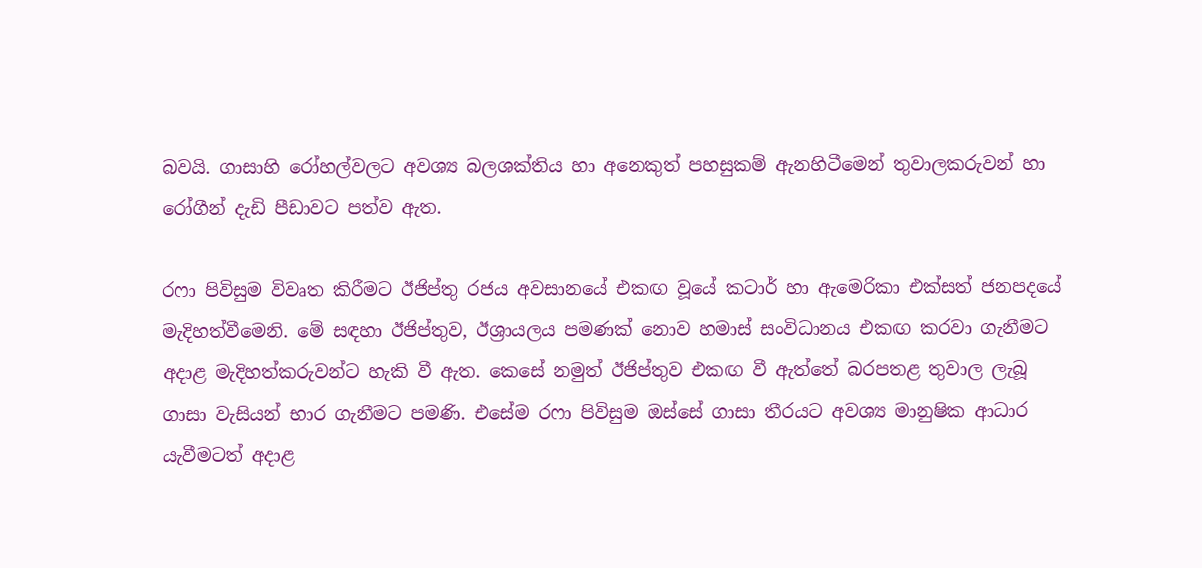බවයි. ගාසාහි රෝහල්වලට අවශ්‍ය බලශක්තිය හා අනෙකුත් පහසුකම් ඇනහිටීමෙන් තුවාලකරුවන් හා රෝගීන් දැඩි පීඩාවට පත්ව ඇත.

රෆා පිවිසුම විවෘත කිරීමට ඊජිප්තු රජය අවසානයේ එකඟ වූයේ කටාර් හා ඇමෙරිකා එක්සත් ජනපදයේ මැදිහත්වීමෙනි. මේ සඳහා ඊජිප්තුව, ඊශ්‍රායලය පමණක් නොව හමාස් සංවිධානය එකඟ කරවා ගැනීමට අදාළ මැදිහත්කරුවන්ට හැකි වී ඇත. කෙසේ නමුත් ඊජිප්තුව එකඟ වී ඇත්තේ බරපතළ තුවාල ලැබූ ගාසා වැසියන් භාර ගැනීමට පමණි. එසේම රෆා පිවිසුම ඔස්සේ ගාසා තීරයට අවශ්‍ය මානුෂික ආධාර යැවීමටත් අදාළ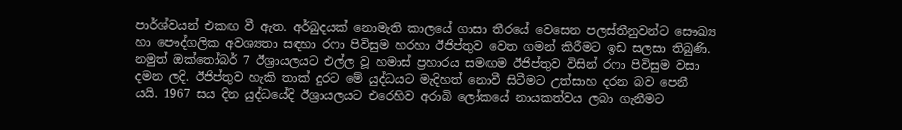පාර්ශ්වයන් එකඟ වී ඇත. අර්බුදයක් නොමැති කාලයේ ගාසා තීරයේ වෙසෙන පලස්තීනුවන්ට සෞඛ්‍ය හා පෞද්ගලික අවශ්‍යතා සඳහා රෆා පිවිසුම හරහා ඊජිප්තුව වෙත ගමන් කිරීමට ඉඩ සලසා තිබුණි. නමුත් ඔක්තෝබර් 7 ඊශ්‍රායලයට එල්ල වූ හමාස් ප්‍රහාරය සමඟම ඊජිප්තුව විසින් රෆා පිවිසුම වසා දමන ලදි. ඊජිප්තුව හැකි තාක් දුරට මේ යුද්ධයට මැදිහත් නොවී සිටීමට උත්සාහ දරන බව පෙනී යයි. 1967 සය දින යුද්ධයේදි ඊශ්‍රායලයට එරෙහිව අරාබි ලෝකයේ නායකත්වය ලබා ගැනීමට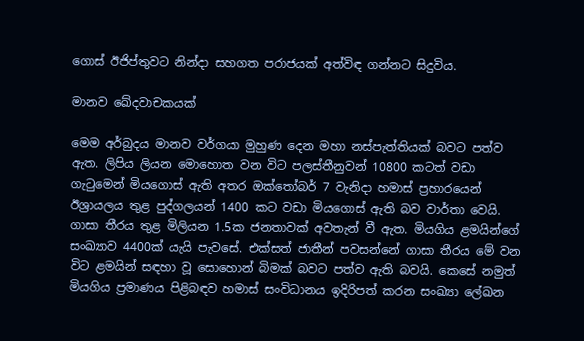ගොස් ඊජිප්තුවට නින්දා සහගත පරාජයක් අත්විඳ ගන්නට සිදුවිය.

මානව ඛේදවාචකයක්

මෙම අර්බුදය මානව වර්ගයා මුහුණ දෙන මහා නස්පැත්තියක් බවට පත්ව ඇත. ලිපිය ලියන මොහොත වන විට පලස්තීනුවන් 10800 කටත් වඩා ගැටුමෙන් මියගොස් ඇති අතර ඔක්තෝබර් 7 වැනිදා හමාස් ප්‍රහාරයෙන් ඊශ්‍රායලය තුළ පුද්ගලයන් 1400 කට වඩා මියගොස් ඇති බව වාර්තා වෙයි. ගාසා තීරය තුළ මිලියන 1.5ක ජනතාවක් අවතැන් වී ඇත. මියගිය ළමයින්ගේ සංඛ්‍යාව 4400ක් යැයි පැවසේ. එක්සත් ජාතීන් පවසන්නේ ගාසා තීරය මේ වන විට ළමයින් සඳහා වූ සොහොන් බිමක් බවට පත්ව ඇති බවයි. කෙසේ නමුත් මියගිය ප්‍රමාණය පිළිබඳව හමාස් සංවිධානය ඉදිරිපත් කරන සංඛ්‍යා ලේඛන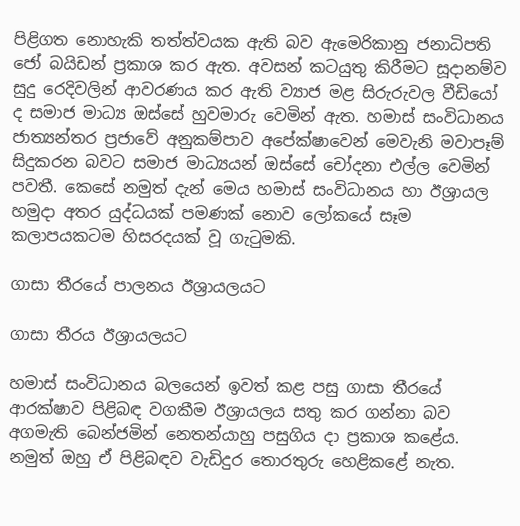පිළිගත නොහැකි තත්ත්වයක ඇති බව ඇමෙරිකානු ජනාධිපති ජෝ බයිඩන් ප්‍රකාශ කර ඇත. අවසන් කටයුතු කිරීමට සූදානම්ව සුදු රෙදිවලින් ආවරණය කර ඇති ව්‍යාජ මළ සිරුරුවල වීඩියෝ ද සමාජ මාධ්‍ය ඔස්සේ හුවමාරු වෙමින් ඇත. හමාස් සංවිධානය ජාත්‍යන්තර ප්‍රජාවේ අනුකම්පාව අපේක්ෂාවෙන් මෙවැනි මවාපෑම් සිදුකරන බවට සමාජ මාධ්‍යයන් ඔස්සේ චෝදනා එල්ල වෙමින් පවතී. කෙසේ නමුත් දැන් මෙය හමාස් සංවිධානය හා ඊශ්‍රායල හමුදා අතර යුද්ධයක් පමණක් නොව ලෝකයේ සෑම කලාපයකටම හිසරදයක් වූ ගැටුමකි.

ගාසා තීරයේ පාලනය ඊශ්‍රායලයට

ගාසා තීරය ඊශ්‍රායලයට

හමාස් සංවිධානය බලයෙන් ඉවත් කළ පසු ගාසා තීරයේ ආරක්ෂාව පිළිබඳ වගකීම ඊශ්‍රායලය සතු කර ගන්නා බව අගමැති බෙන්ජමින් නෙතන්යාහු පසුගිය දා ප්‍රකාශ කළේය. නමුත් ඔහු ඒ පිළිබඳව වැඩිදුර තොරතුරු හෙළිකළේ නැත.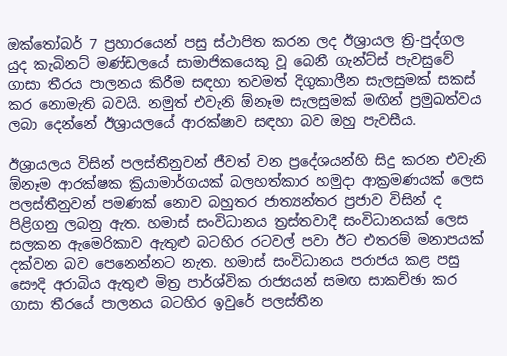ඔක්තෝබර් 7 ප්‍රහාරයෙන් පසු ස්ථාපිත කරන ලද ඊශ්‍රායල ත්‍රි-පුද්ගල යුද කැබිනට් මණ්ඩලයේ සාමාජිකයෙකු වූ බෙනී ගැන්ට්ස් පැවසුවේ ගාසා තීරය පාලනය කිරීම සඳහා තවමත් දිගුකාලීන සැලසුමක් සකස් කර නොමැති බවයි. නමුත් එවැනි ඕනෑම සැලසුමක් මඟින් ප්‍රමුඛත්වය ලබා දෙන්නේ ඊශ්‍රායලයේ ආරක්ෂාව සඳහා බව ඔහු පැවසීය.

ඊශ්‍රායලය විසින් පලස්තීනුවන් ජීවත් වන ප්‍රදේශයන්හි සිදු කරන එවැනි ඕනෑම ආරක්ෂක ක්‍රියාමාර්ගයක් බලහත්කාර හමුදා ආක්‍රමණයක් ලෙස පලස්තීනුවන් පමණක් නොව බහුතර ජාත්‍යන්තර ප්‍රජාව විසින් ද පිළිගනු ලබනු ඇත. හමාස් සංවිධානය ත්‍රස්තවාදී සංවිධානයක් ලෙස සලකන ඇමෙරිකාව ඇතුළු බටහිර රටවල් පවා ඊට එතරම් මනාපයක් දක්වන බව පෙනෙන්නට නැත. හමාස් සංවිධානය පරාජය කළ පසු සෞදි අරාබිය ඇතුළු මිත්‍ර පාර්ශ්වික රාජ්‍යයන් සමඟ සාකච්ඡා කර ගාසා තීරයේ පාලනය බටහිර ඉවුරේ පලස්තීන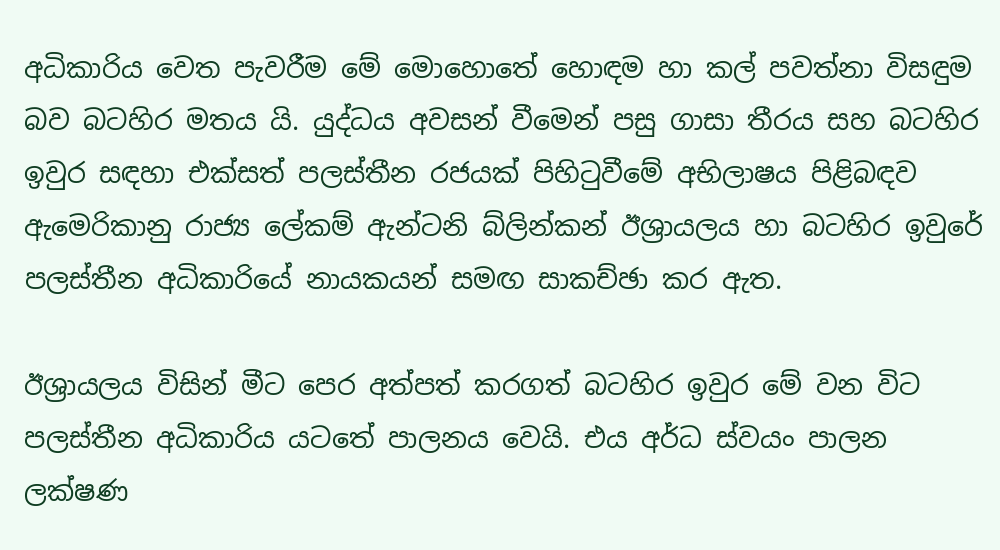අධිකාරිය වෙත පැවරීම මේ මොහොතේ හොඳම හා කල් පවත්නා විසඳුම බව බටහිර මතය යි. යුද්ධය අවසන් වීමෙන් පසු ගාසා තීරය සහ බටහිර ඉවුර සඳහා එක්සත් පලස්තීන රජයක් පිහිටුවීමේ අභිලාෂය පිළිබඳව ඇමෙරිකානු රාජ්‍ය ලේකම් ඇන්ටනි බ්ලින්කන් ඊශ්‍රායලය හා බටහිර ඉවුරේ පලස්තීන අධිකාරියේ නායකයන් සමඟ සාකච්ඡා කර ඇත.

ඊශ්‍රායලය විසින් මීට පෙර අත්පත් කරගත් බටහිර ඉවුර මේ වන විට පලස්තීන අධිකාරිය යටතේ පාලනය වෙයි. එය අර්ධ ස්වයං පාලන ලක්ෂණ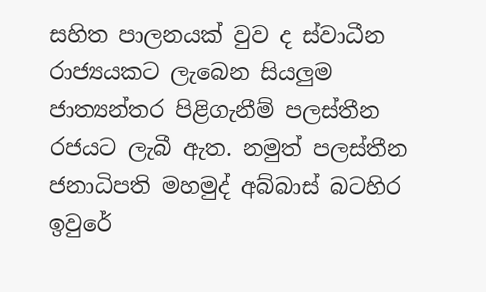සහිත පාලනයක් වුව ද ස්වාධීන රාජ්‍යයකට ලැබෙන සියලුම ජාත්‍යන්තර පිළිගැනීම් පලස්තීන රජයට ලැබී ඇත. නමුත් පලස්තීන ජනාධිපති මහමුද් අබ්බාස් බටහිර ඉවුරේ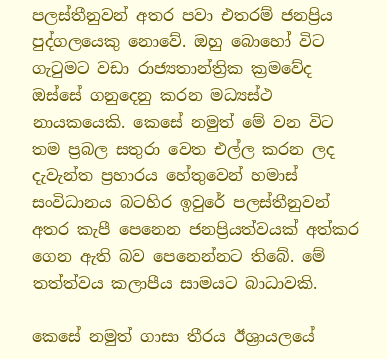පලස්තීනුවන් අතර පවා එතරම් ජනප්‍රිය පුද්ගලයෙකු නොවේ. ඔහු බොහෝ විට ගැටුමට වඩා රාජ්‍යතාන්ත්‍රික ක්‍රමවේද ඔස්සේ ගනුදෙනු කරන මධ්‍යස්ථ නායකයෙකි. කෙසේ නමුත් මේ වන විට තම ප්‍රබල සතුරා වෙත එල්ල කරන ලද දැවැන්ත ප්‍රහාරය හේතුවෙන් හමාස් සංවිධානය බටහිර ඉවුරේ පලස්තීනුවන් අතර කැපී පෙනෙන ජනප්‍රියත්වයක් අත්කර ගෙන ඇති බව පෙනෙන්නට තිබේ. මේ තත්ත්වය කලාපීය සාමයට බාධාවකි.

කෙසේ නමුත් ගාසා තීරය ඊශ්‍රායලයේ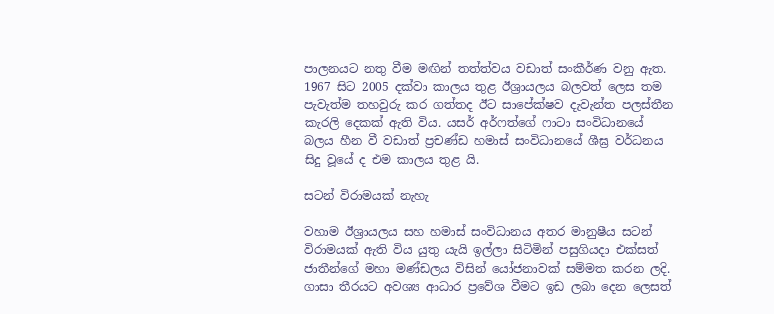පාලනයට නතු වීම මඟින් තත්ත්වය වඩාත් සංකීර්ණ වනු ඇත. 1967 සිට 2005 දක්වා කාලය තුළ ඊශ්‍රායලය බලවත් ලෙස තම පැවැත්ම තහවුරු කර ගත්තද ඊට සාපේක්ෂව දැවැන්ත පලස්තීන කැරලි දෙකක් ඇති විය. යසර් අර්ෆත්ගේ ෆාටා සංවිධානයේ බලය හීන වී වඩාත් ප්‍රචණ්ඩ හමාස් සංවිධානයේ ශීඝ්‍ර වර්ධනය සිදු වූයේ ද එම කාලය තුළ යි.

සටන් විරාමයක් නැහැ

වහාම ඊශ්‍රායලය සහ හමාස් සංවිධානය අතර මානුෂීය සටන් විරාමයක් ඇති විය යුතු යැයි ඉල්ලා සිටිමින් පසුගියදා එක්සත් ජාතීන්ගේ මහා මණ්ඩලය විසින් යෝජනාවක් සම්මත කරන ලදි. ගාසා තීරයට අවශ්‍ය ආධාර ප්‍රවේශ වීමට ඉඩ ලබා දෙන ලෙසත්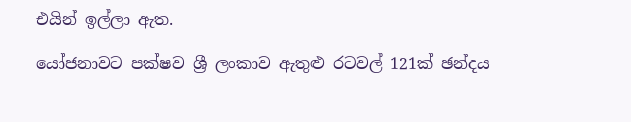එයින් ඉල්ලා ඇත.

යෝජනාවට පක්ෂව ශ්‍රී ලංකාව ඇතුළු රටවල් 121ක් ඡන්දය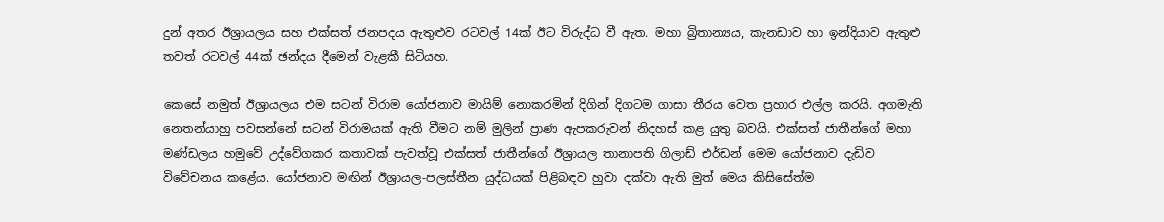දුන් අතර ඊශ්‍රායලය සහ එක්සත් ජනපදය ඇතුළුව රටවල් 14ක් ඊට විරුද්ධ වී ඇත. මහා බ්‍රිතාන්‍යය, කැනඩාව හා ඉන්දියාව ඇතුළු තවත් රටවල් 44ක් ඡන්දය දීමෙන් වැළකී සිටියහ.

කෙසේ නමුත් ඊශ්‍රායලය එම සටන් විරාම යෝජනාව මායිම් නොකරමින් දිගින් දිගටම ගාසා තීරය වෙත ප්‍රහාර එල්ල කරයි. අගමැති නෙතන්යාහු පවසන්නේ සටන් විරාමයක් ඇති වීමට නම් මුලින් ප්‍රාණ ඇපකරුවන් නිදහස් කළ යුතු බවයි. එක්සත් ජාතීන්ගේ මහා මණ්ඩලය හමුවේ උද්වේගකර කතාවක් පැවත්වූ එක්සත් ජාතීන්ගේ ඊශ්‍රායල තානාපති ගිලාඩ් එර්ඩන් මෙම යෝජනාව දැඩිව විවේචනය කළේය. යෝජනාව මඟින් ඊශ්‍රායල-පලස්තීන යුද්ධයක් පිළිබඳව හුවා දක්වා ඇති මුත් මෙය කිසිසේත්ම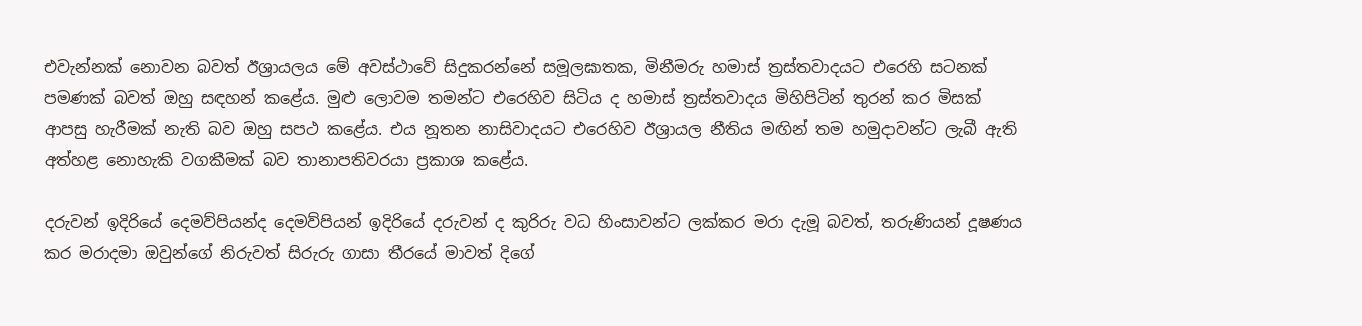එවැන්නක් නොවන බවත් ඊශ්‍රායලය මේ අවස්ථාවේ සිදුකරන්නේ සමූලඝාතක, මිනීමරු හමාස් ත්‍රස්තවාදයට එරෙහි සටනක් පමණක් බවත් ඔහු සඳහන් කළේය. මුළු ලොවම තමන්ට එරෙහිව සිටිය ද හමාස් ත්‍රස්තවාදය මිහිපිටින් තුරන් කර මිසක් ආපසු හැරීමක් නැති බව ඔහු සපථ කළේය. එය නූතන නාසිවාදයට එරෙහිව ඊශ්‍රායල නීතිය මඟින් තම හමුදාවන්ට ලැබී ඇති අත්හළ නොහැකි වගකීමක් බව තානාපතිවරයා ප්‍රකාශ කළේය.

දරුවන් ඉදිරියේ දෙමව්පියන්ද දෙමව්පියන් ඉදිරියේ දරුවන් ද කුරිරු වධ හිංසාවන්ට ලක්කර මරා දැමූ බවත්, තරුණියන් දූෂණය කර මරාදමා ඔවුන්ගේ නිරුවත් සිරුරු ගාසා තීරයේ මාවත් දිගේ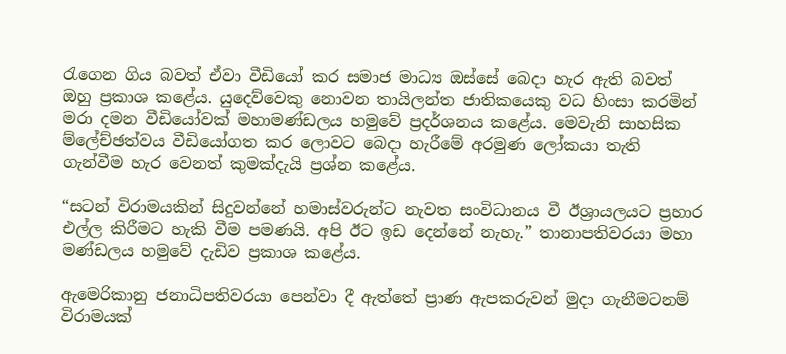රැගෙන ගිය බවත් ඒවා වීඩියෝ කර සමාජ මාධ්‍ය ඔස්සේ බෙදා හැර ඇති බවත් ඔහු ප්‍රකාශ කළේය. යුදෙව්වෙකු නොවන තායිලන්ත ජාතිකයෙකු වධ හිංසා කරමින් මරා දමන වීඩියෝවක් මහාමණ්ඩලය හමුවේ ප්‍රදර්ශනය කළේය. මෙවැනි සාහසික ම්ලේච්ඡත්වය වීඩියෝගත කර ලොවට බෙදා හැරීමේ අරමුණ ලෝකයා තැති ගැන්වීම හැර වෙනත් කුමක්දැයි ප්‍රශ්න කළේය.

“සටන් විරාමයකින් සිදුවන්නේ හමාස්වරුන්ට නැවත සංවිධානය වී ඊශ්‍රායලයට ප්‍රහාර එල්ල කිරීමට හැකි වීම පමණයි. අපි ඊට ඉඩ දෙන්නේ නැහැ.” තානාපතිවරයා මහා මණ්ඩලය හමුවේ දැඩිව ප්‍රකාශ කළේය.

ඇමෙරිකානු ජනාධිපතිවරයා පෙන්වා දී ඇත්තේ ප්‍රාණ ඇපකරුවන් මුදා ගැනීමටනම් විරාමයක්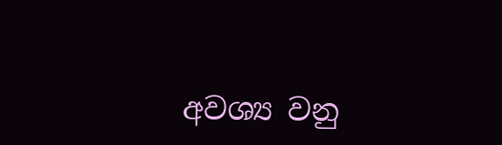අවශ්‍ය වනු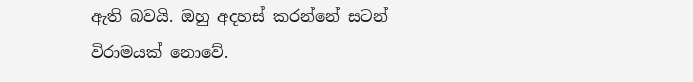ඇති බවයි. ඔහු අදහස් කරන්නේ සටන් විරාමයක් නොවේ.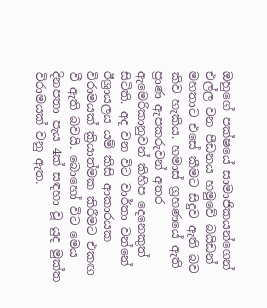ඔහුගේ පක්ෂයේ සාමාජිකයන්ගෙන් එල්ල වන පීඩනය හමුවේ බයිඩන් මහතාට එසේ කීමට සිදුව ඇති බව කිව හැකිය. හමාස් ග්‍රහණයේ ඇති ප්‍රාණ ඇපකරුවන් අතර ඇමෙරිකානුවන් කිහිප දෙනෙකුත් සිටිති. අද වන විට වාර්තා වන්නේ ඊශ්‍රායලය යම් කිසි ආකාරයක විරාමයක් ක්‍රියාත්මක කිරීමට එකඟ වී ඇති බවයි. බොහෝ විට මෙය දිනපතා පැය 4ක් සඳහා වූ යුද මුක්ත විරාමයක් වනු ඇත.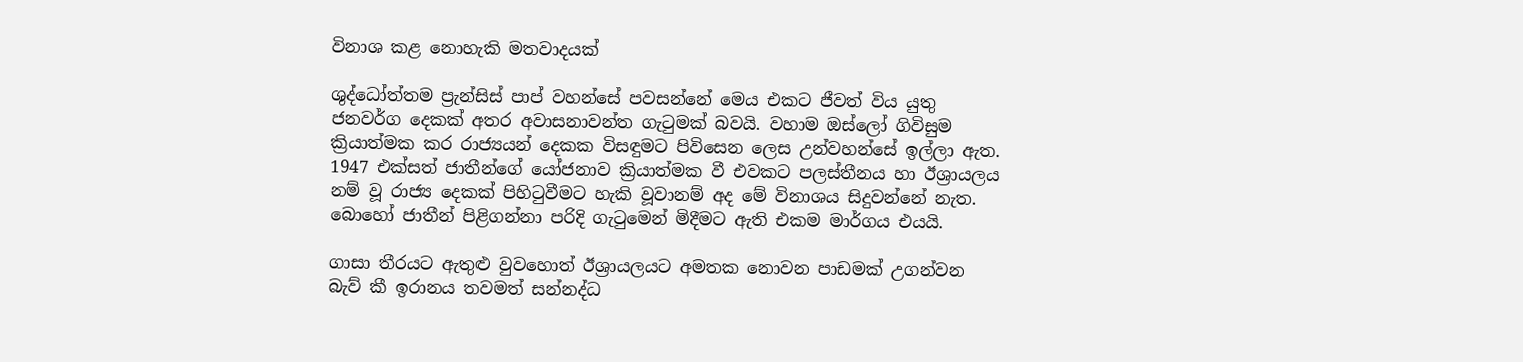විනාශ කළ නොහැකි මතවාදයක්

ශුද්ධෝත්තම ප්‍රැන්සිස් පාප් වහන්සේ පවසන්නේ මෙය එකට ජීවත් විය යුතු ජනවර්ග දෙකක් අතර අවාසනාවන්ත ගැටුමක් බවයි. වහාම ඔස්ලෝ ගිවිසුම ක්‍රියාත්මක කර රාජ්‍යයන් දෙකක විසඳුමට පිවිසෙන ලෙස උන්වහන්සේ ඉල්ලා ඇත. 1947 එක්සත් ජාතීන්ගේ යෝජනාව ක්‍රියාත්මක වී එවකට පලස්තීනය හා ඊශ්‍රායලය නම් වූ රාජ්‍ය දෙකක් පිහිටුවීමට හැකි වූවානම් අද මේ විනාශය සිදුවන්නේ නැත. බොහෝ ජාතීන් පිළිගන්නා පරිදි ගැටුමෙන් මිදීමට ඇති එකම මාර්ගය එයයි.

ගාසා තීරයට ඇතුළු වුවහොත් ඊශ්‍රායලයට අමතක නොවන පාඩමක් උගන්වන බැව් කී ඉරානය තවමත් සන්නද්ධ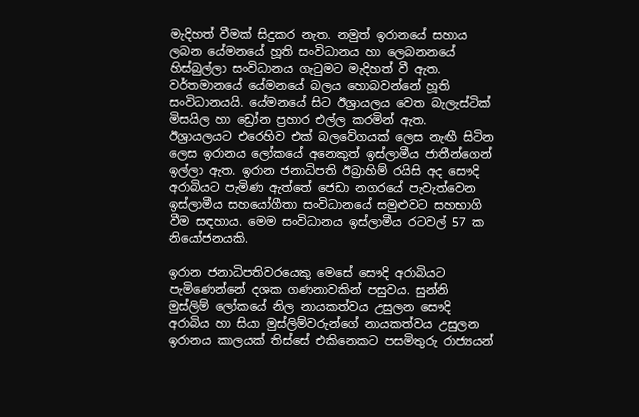මැදිහත් වීමක් සිදුකර නැත. නමුත් ඉරානයේ සහාය ලබන යේමනයේ හූති සංවිධානය හා ලෙබනනයේ හිස්බුල්ලා සංවිධානය ගැටුමට මැදිහත් වී ඇත. වර්තමානයේ යේමනයේ බලය හොබවන්නේ හූති සංවිධානයයි. යේමනයේ සිට ඊශ්‍රායලය වෙත බැලැස්ටික් මිසයිල හා ඩ්‍රෝන ප්‍රහාර එල්ල කරමින් ඇත. ඊශ්‍රායලයට එරෙහිව එක් බලවේගයක් ලෙස නැඟී සිටින ලෙස ඉරානය ලෝකයේ අනෙකුත් ඉස්ලාමීය ජාතීන්ගෙන් ඉල්ලා ඇත. ඉරාන ජනාධිපති ඊබ්‍රාහිම් රයිසි අද සෞදි අරාබියට පැමිණ ඇත්තේ ජෙඩා නගරයේ පැවැත්වෙන ඉස්ලාමීය සහයෝගීතා සංවිධානයේ සමුළුවට සහභාගි වීම සඳහාය. මෙම සංවිධානය ඉස්ලාමීය රටවල් 57 ක නියෝජනයකි.

ඉරාන ජනාධිපතිවරයෙකු මෙසේ සෞදි අරාබියට පැමිණෙන්නේ දශක ගණනාවකින් පසුවය. සුන්නි මුස්ලිම් ලෝකයේ නිල නායකත්වය උසුලන සෞදි අරාබිය හා සියා මුස්ලිම්වරුන්ගේ නායකත්වය උසුලන ඉරානය කාලයක් තිස්සේ එකිනෙකට පසමිතුරු රාජ්‍යයන්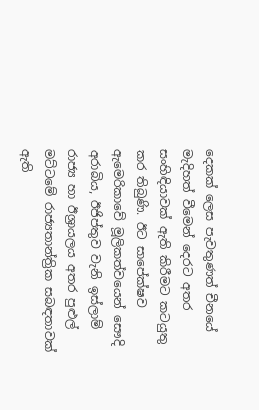දෙකක් ලෙස පැවතුණත් චීනයේ මැදිහත් වීමෙන් දෙරට අතර සංහිඳියාවක් ඇති කිරීමට කටයුතු කර තිබුණි. ඊට සාපේක්ෂව ඇමෙරිකාවේ මූලිකත්වයෙන් සෞදි අරාබිය, ඊජිප්තුව වැනි ඉස්ලාම් රාජ්‍ය හා ඊශ්‍රායලය අතර පුළුල් මට්ටමේ රාජ්‍යතාන්ත්‍රික සබඳතාවක් ඇති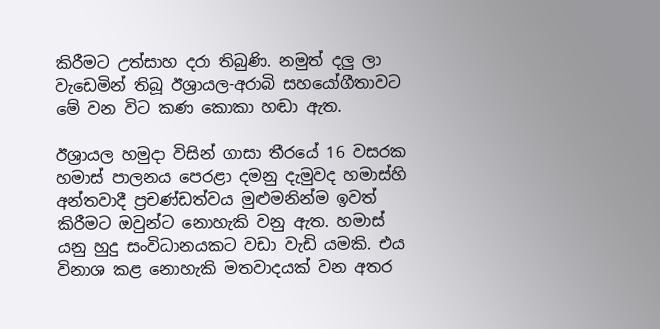කිරීමට උත්සාහ දරා තිබුණි. නමුත් දලු ලා වැඩෙමින් තිබූ ඊශ්‍රායල-අරාබි සහයෝගීතාවට මේ වන විට කණ කොකා හඬා ඇත.

ඊශ්‍රායල හමුදා විසින් ගාසා තීරයේ 16 වසරක හමාස් පාලනය පෙරළා දමනු දැමුවද හමාස්හි අන්තවාදී ප්‍රචණ්ඩත්වය මුළුමනින්ම ඉවත් කිරීමට ඔවුන්ට නොහැකි වනු ඇත. හමාස් යනු හුදු සංවිධානයකට වඩා වැඩි යමකි. එය විනාශ කළ නොහැකි මතවාදයක් වන අතර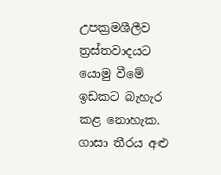උපක්‍රමශීලීව ත්‍රස්තවාදයට යොමු වීමේ ඉඩකට බැහැර කළ නොහැක. ගාසා තීරය අළු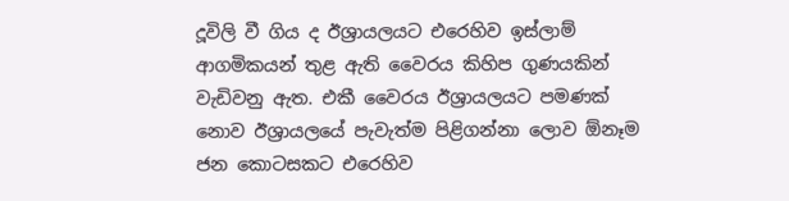දූවිලි වී ගිය ද ඊශ්‍රායලයට එරෙහිව ඉස්ලාම් ආගමිකයන් තුළ ඇති වෛරය කිහිප ගුණයකින් වැඩිවනු ඇත. එකී වෛරය ඊශ්‍රායලයට පමණක් නොව ඊශ්‍රායලයේ පැවැත්ම පිළිගන්නා ලොව ඕනෑම ජන කොටසකට එරෙහිව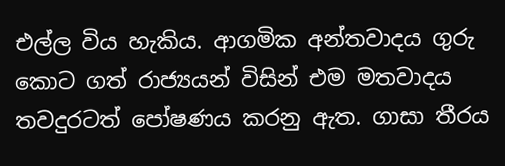එල්ල විය හැකිය. ආගමික අන්තවාදය ගුරු කොට ගත් රාජ්‍යයන් විසින් එම මතවාදය තවදුරටත් පෝෂණය කරනු ඇත. ගාසා තීරය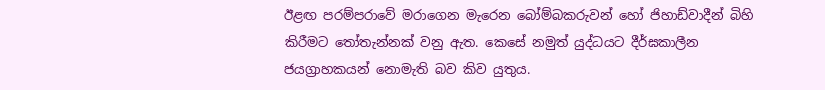ඊළඟ පරම්පරාවේ මරාගෙන මැරෙන බෝම්බකරුවන් හෝ ජිහාඩ්වාදීන් බිහි කිරීමට තෝතැන්නක් වනු ඇත. කෙසේ නමුත් යුද්ධයට දීර්ඝකාලීන ජයග්‍රාහකයන් නොමැති බව කිව යුතුය.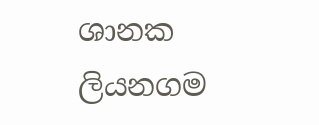ශානක ලියනගම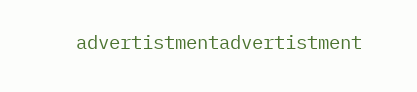advertistmentadvertistment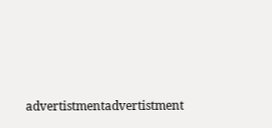advertistmentadvertistment